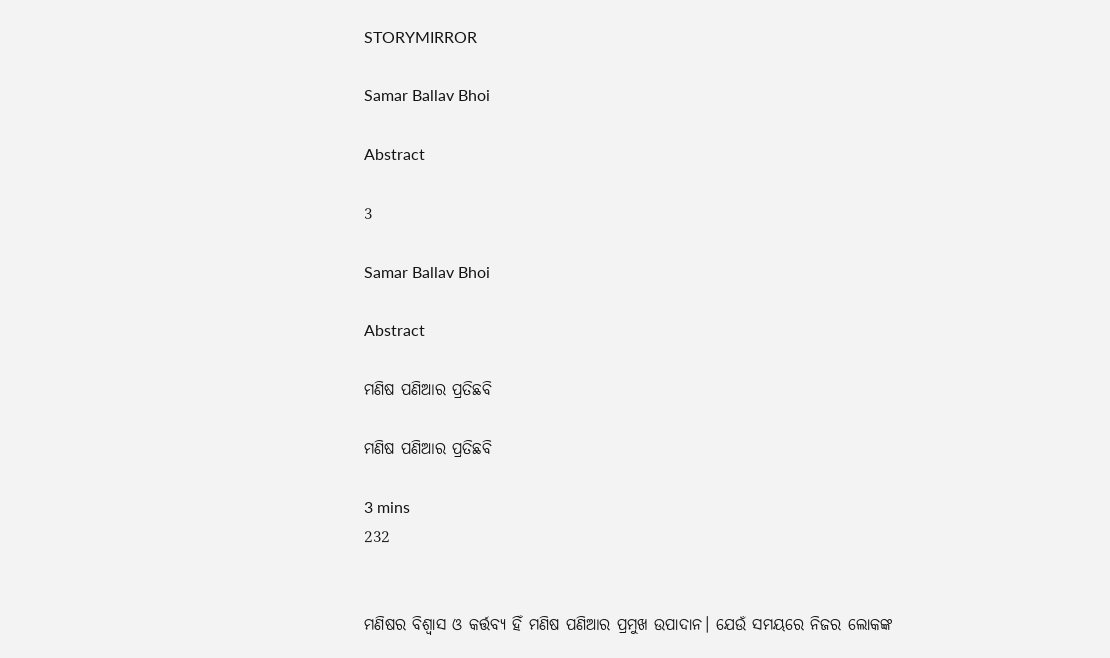STORYMIRROR

Samar Ballav Bhoi

Abstract

3

Samar Ballav Bhoi

Abstract

ମଣିଷ ପଣିଆର ପ୍ରତିଛବି

ମଣିଷ ପଣିଆର ପ୍ରତିଛବି

3 mins
232


ମଣିଷର ବିଶ୍ବାସ ଓ କର୍ତ୍ତବ୍ୟ ହିଁ ମଣିଷ ପଣିଆର ପ୍ରମୁଖ ଉପାଦାନ। ଯେଉଁ ସମୟରେ ନିଜର ଲୋକଙ୍କ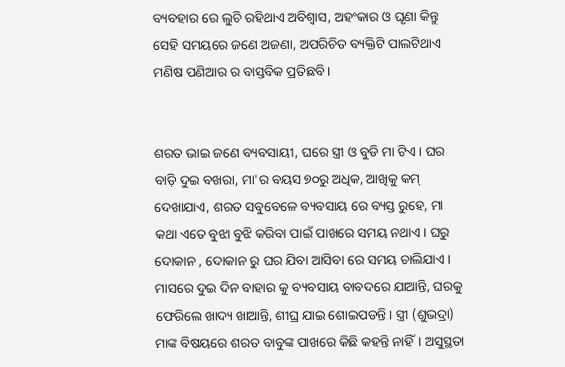ବ୍ୟବହାର ରେ ଲୁଚି ରହିଥାଏ ଅବିଶ୍ବାସ, ଅହଂକାର ଓ ଘୃଣା କିନ୍ତୁ ସେହି ସମୟରେ ଜଣେ ଅଜଣା, ଅପରିଚିତ ବ୍ୟକ୍ତିଟି ପାଲଟିଥାଏ ମଣିଷ ପଣିଆର ର ବାସ୍ତବିକ ପ୍ରତିଛବି।


ଶରତ ଭାଇ ଜଣେ ବ୍ୟବସାୟୀ, ଘରେ ସ୍ତ୍ରୀ ଓ ବୁଡି ମା ଟିଏ। ଘର ବାଡ଼ି ଦୁଇ ବଖରା, ମା'ର ବୟସ ୭୦ରୁ ଅଧିକ, ଆଖିକୁ କମ୍ ଦେଖାଯାଏ, ଶରତ ସବୁବେଳେ ବ୍ୟବସାୟ ରେ ବ୍ୟସ୍ତ ରୁହେ, ମା କଥା ଏତେ ବୁଝା ବୁଝି କରିବା ପାଇଁ ପାଖରେ ସମୟ ନଥାଏ। ଘରୁ ଦୋକାନ , ଦୋକାନ ରୁ ଘର ଯିବା ଆସିବା ରେ ସମୟ ଚାଲିଯାଏ। ମାସରେ ଦୁଇ ଦିନ ବାହାର କୁ ବ୍ୟବସାୟ ବାବଦରେ ଯାଆନ୍ତି, ଘରକୁ ଫେରିଲେ ଖାଦ୍ୟ ଖାଆନ୍ତି, ଶୀଘ୍ର ଯାଇ ଶୋଇପଡନ୍ତି । ସ୍ତ୍ରୀ (ଶୁଭଦ୍ରା) ମାଙ୍କ ବିଷୟରେ ଶରତ ବାବୁଙ୍କ ପାଖରେ କିଛି କହନ୍ତି ନାହିଁ। ଅସୁସ୍ଥତା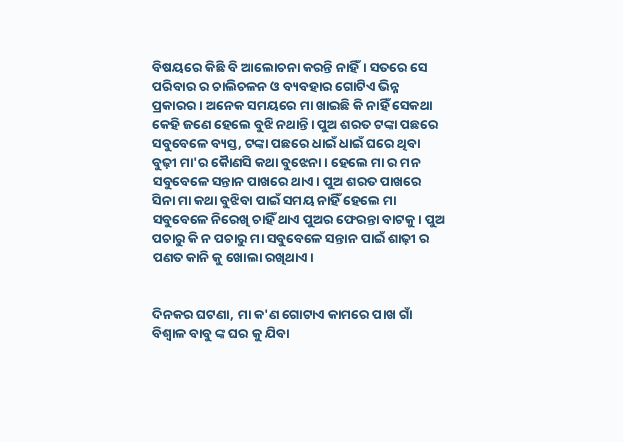ବିଷୟରେ କିଛି ବି ଆଲୋଚନା କରନ୍ତି ନାହିଁ। ସତରେ ସେ ପରିବାର ର ଚାଲିଚଳନ ଓ ବ୍ୟବହାର ଗୋଟିଏ ଭିନ୍ନ ପ୍ରକାରର। ଅନେକ ସମୟରେ ମା ଖାଇଛି କି ନାହିଁ ସେକଥା କେହି ଜଣେ ହେଲେ ବୁଝି ନଥାନ୍ତି। ପୁଅ ଶରତ ଟଙ୍କା ପଛରେ ସବୁବେଳେ ବ୍ୟସ୍ତ, ଟଙ୍କା ପଛରେ ଧାଇଁ ଧାଇଁ ଘରେ ଥିବା ବୁଢ଼ୀ ମା'ର କୋୖଣସି କଥା ବୁଝେନା। ହେଲେ ମା ର ମନ ସବୁବେଳେ ସନ୍ତାନ ପାଖରେ ଥାଏ। ପୁଅ ଶରତ ପାଖରେ ସିନା ମା କଥା ବୁଝିବା ପାଇଁ ସମୟ ନାହିଁ ହେଲେ ମା ସବୁବେଳେ ନିରେଖି ଚାହିଁ ଥାଏ ପୁଅର ଫେରନ୍ତା ବାଟକୁ। ପୁଅ ପଚାରୁ କି ନ ପଚାରୁ ମା ସବୁବେଳେ ସନ୍ତାନ ପାଇଁ ଶାଢ଼ୀ ର ପଣତ କାନି କୁ ଖୋଲା ରଖିଥାଏ।


ଦିନକର ଘଟଣା, ମା କ'ଣ ଗୋଟାଏ କାମରେ ପାଖ ଗାଁ ବିଶ୍ବାଳ ବାବୁ ଙ୍କ ଘର କୁ ଯିବା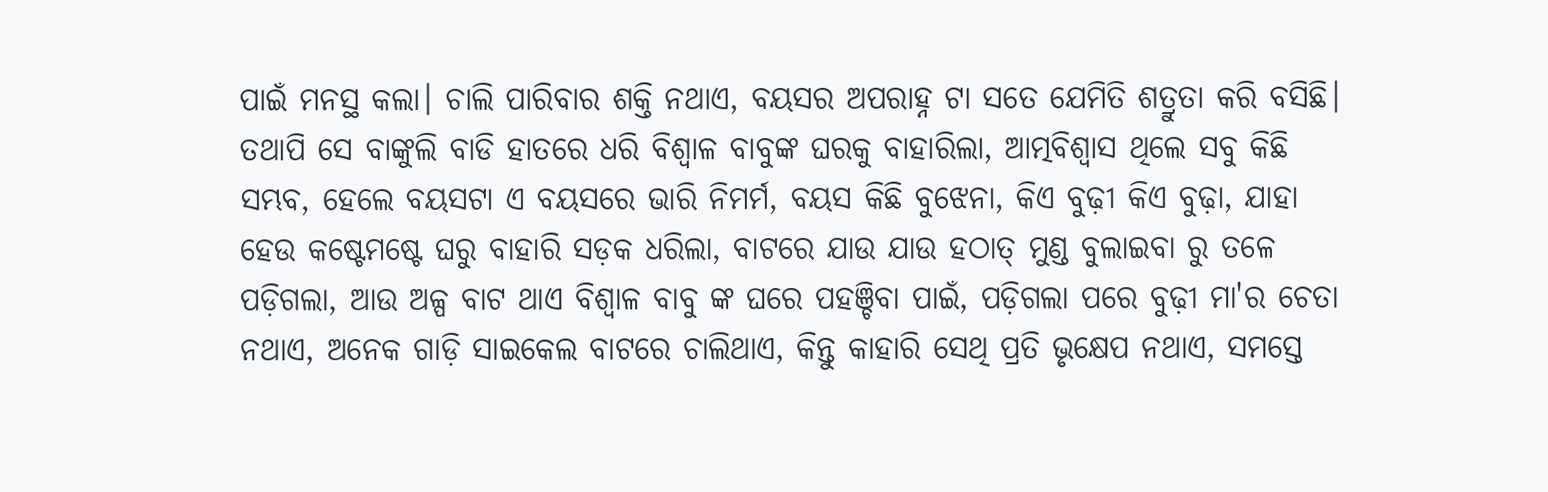ପାଇଁ ମନସ୍ଥ କଲା। ଚାଲି ପାରିବାର ଶକ୍ତି ନଥାଏ, ବୟସର ଅପରାହ୍ନ ଟା ସତେ ଯେମିତି ଶତ୍ରୁତା କରି ବସିଛି। ତଥାପି ସେ ବାଙ୍କୁଲି ବାଡି ହାତରେ ଧରି ବିଶ୍ବାଳ ବାବୁଙ୍କ ଘରକୁ ବାହାରିଲା, ଆତ୍ମବିଶ୍ବାସ ଥିଲେ ସବୁ କିଛି ସମ୍ଭବ, ହେଲେ ବୟସଟା ଏ ବୟସରେ ଭାରି ନିମର୍ମ, ବୟସ କିଛି ବୁଝେନା, କିଏ ବୁଢ଼ୀ କିଏ ବୁଢ଼ା, ଯାହା ହେଉ କଷ୍ଟେମଷ୍ଟେ ଘରୁ ବାହାରି ସଡ଼କ ଧରିଲା, ବାଟରେ ଯାଉ ଯାଉ ହଠାତ୍ ମୁଣ୍ଡ ବୁଲାଇବା ରୁ ତଳେ ପଡ଼ିଗଲା, ଆଉ ଅଳ୍ପ ବାଟ ଥାଏ ବିଶ୍ବାଳ ବାବୁ ଙ୍କ ଘରେ ପହଞ୍ଚିବା ପାଇଁ, ପଡ଼ିଗଲା ପରେ ବୁଢ଼ୀ ମା'ର ଚେତା ନଥାଏ, ଅନେକ ଗାଡ଼ି ସାଇକେଲ ବାଟରେ ଚାଲିଥାଏ, କିନ୍ତୁ କାହାରି ସେଥି ପ୍ରତି ଭୃକ୍ଷେପ ନଥାଏ, ସମସ୍ତେ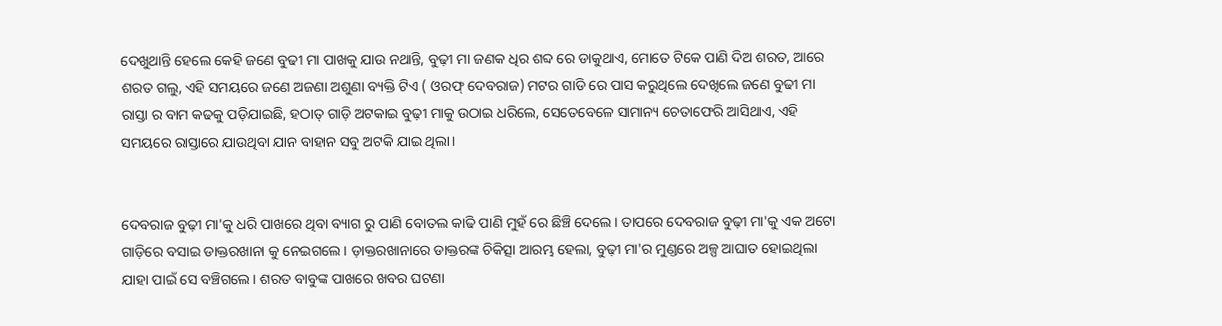ଦେଖୁଥାନ୍ତି ହେଲେ କେହି ଜଣେ ବୁଢୀ ମା ପାଖକୁ ଯାଉ ନଥାନ୍ତି, ବୁଢ଼ୀ ମା ଜଣକ ଧିର ଶବ୍ଦ ରେ ଡାକୁଥାଏ, ମୋତେ ଟିକେ ପାଣି ଦିଅ ଶରତ, ଆରେ ଶରତ ଗଲୁ, ଏହି ସମୟରେ ଜଣେ ଅଜଣା ଅଶୁଣା ବ୍ୟକ୍ତି ଟିଏ ( ଓରଫ୍ ଦେବରାଜ) ମଟର ଗାଡି ରେ ପାସ କରୁଥିଲେ ଦେଖିଲେ ଜଣେ ବୁଢୀ ମା ରାସ୍ତା ର ବାମ କଢକୁ ପଡ଼ିଯାଇଛି, ହଠାତ୍ ଗାଡ଼ି ଅଟକାଇ ବୁଢ଼ୀ ମାକୁ ଉଠାଇ ଧରିଲେ, ସେତେବେଳେ ସାମାନ୍ୟ ଚେତାଫେରି ଆସିଥାଏ, ଏହି ସମୟରେ ରାସ୍ତାରେ ଯାଉଥିବା ଯାନ ବାହାନ ସବୁ ଅଟକି ଯାଇ ଥିଲା।


ଦେବରାଜ ବୁଢ଼ୀ ମା'କୁ ଧରି ପାଖରେ ଥିବା ବ୍ୟାଗ ରୁ ପାଣି ବୋତଲ କାଢି ପାଣି ମୁହଁ ରେ ଛିଞ୍ଚି ଦେଲେ। ତାପରେ ଦେବରାଜ ବୁଢ଼ୀ ମା'କୁ ଏକ ଅଟୋ ଗାଡ଼ିରେ ବସାଇ ଡାକ୍ତରଖାନା କୁ ନେଇଗଲେ। ଡ଼ାକ୍ତରଖାନାରେ ଡାକ୍ତରଙ୍କ ଚିକିତ୍ସା ଆରମ୍ଭ ହେଲା, ବୁଢ଼ୀ ମା'ର ମୁଣ୍ଡରେ ଅଳ୍ପ ଆଘାତ ହୋଇଥିଲା ଯାହା ପାଇଁ ସେ ବଞ୍ଚିଗଲେ। ଶରତ ବାବୁଙ୍କ ପାଖରେ ଖବର ଘଟଣା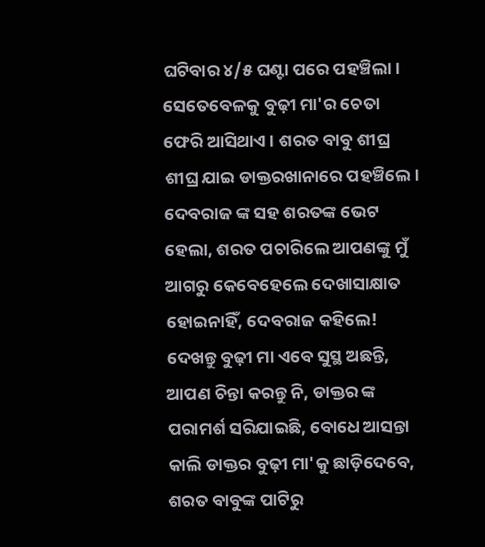ଘଟିବାର ୪/୫ ଘଣ୍ଟା ପରେ ପହଞ୍ଚିଲା। ସେତେବେଳକୁ ବୁଢ଼ୀ ମା'ର ଚେତା ଫେରି ଆସିଥାଏ । ଶରତ ବାବୁ ଶୀଘ୍ର ଶୀଘ୍ର ଯାଇ ଡାକ୍ତରଖାନାରେ ପହଞ୍ଚିଲେ। ଦେବରାଜ ଙ୍କ ସହ ଶରତଙ୍କ ଭେଟ ହେଲା, ଶରତ ପଚାରିଲେ ଆପଣଙ୍କୁ ମୁଁ ଆଗରୁ କେବେହେଲେ ଦେଖାସାକ୍ଷାତ ହୋଇନାହିଁ, ଦେବରାଜ କହିଲେ! ଦେଖନ୍ତୁ ବୁଢ଼ୀ ମା ଏବେ ସୁସ୍ଥ ଅଛନ୍ତି, ଆପଣ ଚିନ୍ତା କରନ୍ତୁ ନି, ଡାକ୍ତର ଙ୍କ ପରାମର୍ଶ ସରିଯାଇଛି, ବୋଧେ ଆସନ୍ତା କାଲି ଡାକ୍ତର ବୁଢ଼ୀ ମା'କୁ ଛାଡ଼ିଦେବେ, ଶରତ ବାବୁଙ୍କ ପାଟିରୁ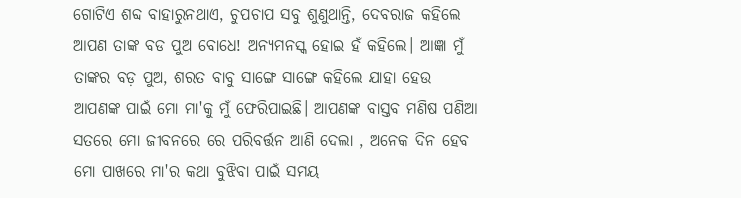ଗୋଟିଏ ଶବ୍ଦ ବାହାରୁନଥାଏ, ଚୁପଚାପ ସବୁ ଶୁଣୁଥାନ୍ତି, ଦେବରାଜ କହିଲେ ଆପଣ ତାଙ୍କ ବଡ ପୁଅ ବୋଧେ! ଅନ୍ୟମନସ୍କ ହୋଇ ହଁ କହିଲେ। ଆଜ୍ଞା ମୁଁ ତାଙ୍କର ବଡ଼ ପୁଅ, ଶରତ ବାବୁ ସାଙ୍ଗେ ସାଙ୍ଗେ କହିଲେ ଯାହା ହେଉ ଆପଣଙ୍କ ପାଇଁ ମୋ ମା'କୁ ମୁଁ ଫେରିପାଇଛି। ଆପଣଙ୍କ ବାସ୍ତବ ମଣିଷ ପଣିଆ ସତରେ ମୋ ଜୀବନରେ ରେ ପରିବର୍ତ୍ତନ ଆଣି ଦେଲା , ଅନେକ ଦିନ ହେବ ମୋ ପାଖରେ ମା'ର କଥା ବୁଝିବା ପାଇଁ ସମୟ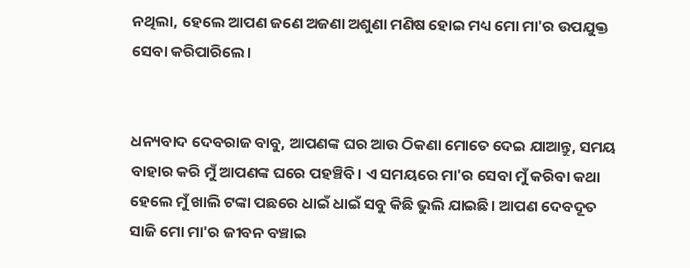ନଥିଲା, ହେଲେ ଆପଣ ଜଣେ ଅଜଣା ଅଶୁଣା ମଣିଷ ହୋଇ ମଧ୍ୟ ମୋ ମା'ର ଉପଯୁକ୍ତ ସେବା କରିପାରିଲେ।


ଧନ୍ୟବାଦ ଦେବରାଜ ବାବୁ, ଆପଣଙ୍କ ଘର ଆଉ ଠିକଣା ମୋତେ ଦେଇ ଯାଆନ୍ତୁ, ସମୟ ବାହାର କରି ମୁଁ ଆପଣଙ୍କ ଘରେ ପହଞ୍ଚିବି। ଏ ସମୟରେ ମା'ର ସେବା ମୁଁ କରିବା କଥା ହେଲେ ମୁଁ ଖାଲି ଟଙ୍କା ପଛରେ ଧାଇଁ ଧାଇଁ ସବୁ କିଛି ଭୁଲି ଯାଇଛି। ଆପଣ ଦେବଦୂତ ସାଜି ମୋ ମା'ର ଜୀବନ ବଞ୍ଚାଇ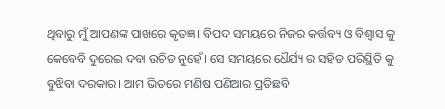ଥିବାରୁ ମୁଁ ଆପଣଙ୍କ ପାଖରେ କୃତଜ୍ଞ। ବିପଦ ସମୟରେ ନିଜର କର୍ତ୍ତବ୍ୟ ଓ ବିଶ୍ବାସ କୁ କେବେବି ଦୁରେଇ ଦବା ଉଚିତ ନୁହେଁ। ସେ ସମୟରେ ଧୈର୍ଯ୍ୟ ର ସହିତ ପରିସ୍ଥିତି କୁ ବୁଝିବା ଦରକାର। ଆମ ଭିତରେ ମଣିଷ ପଣିଆର ପ୍ରତିଛବି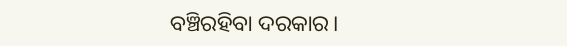ବଞ୍ଚିରହିବା ଦରକାର।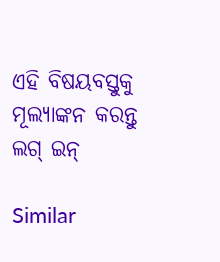ଏହି ବିଷୟବସ୍ତୁକୁ ମୂଲ୍ୟାଙ୍କନ କରନ୍ତୁ
ଲଗ୍ ଇନ୍

Similar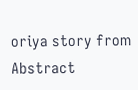oriya story from Abstract